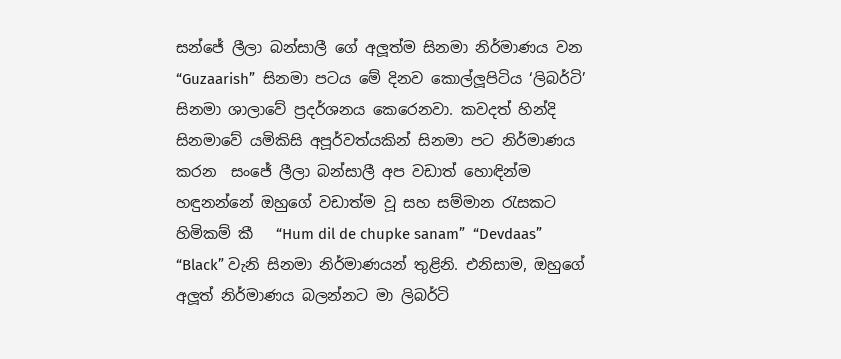සන්ජේ ලීලා බන්සාලී ගේ අලූත්ම සිනමා නිර්මාණය වන  “Guzaarish”  සිනමා පටය මේ දිනව කොල්ලූපිටිය ‘ලිබර්ටි’ සිනමා ශාලාවේ ප්‍රදර්ශනය කෙරෙනවා. කවදත් හින්දි සිනමාවේ යමිකිසි අපූර්වත්යකින් සිනමා පට නිර්මාණය කරන  සංජේ ලීලා බන්සාලී අප වඩාත් හොඳින්ම හඳුනන්නේ ඔහුගේ වඩාත්ම වූ සහ සම්මාන රැසකට හිමිකම් කී   “Hum dil de chupke sanam”  “Devdaas”  “Black” වැනි සිනමා නිර්මාණයන් තුළිනි. එනිසාම, ඔහුගේ අලූත් නිර්මාණය බලන්නට මා ලිබර්ටි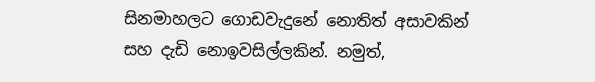සිනමාහලට ගොඩවැදුනේ නොතිත් අසාවකින් සහ දැඩි නොඉවසිල්ලකින්. නමුත්,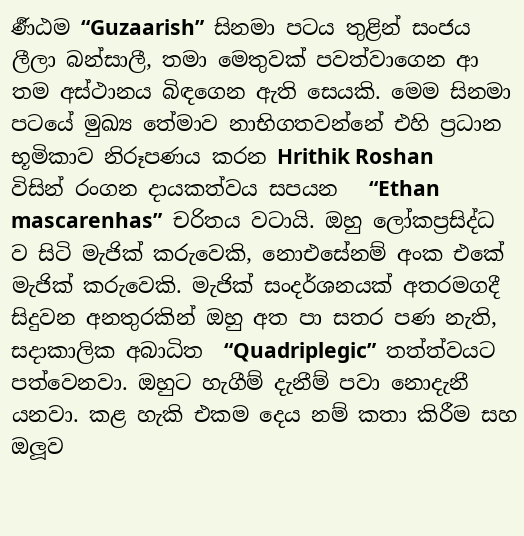ර්‍ණඨම “Guzaarish”  සිනමා පටය තුළින් සංජය ලීලා බන්සාලී, තමා මෙතුවක් පවත්වාගෙන ආ තම අස්ථානය බිඳගෙන ඇති සෙයකි. මෙම සිනමා පටයේ මුඛ්‍ය තේමාව නාභිගතවන්නේ එහි ප්‍රධාන භූමිකාව නිරූපණය කරන Hrithik Roshan   විසින් රංගන දායකත්වය සපයන   “Ethan mascarenhas”  චරිතය වටායි. ඔහු ලෝකප්‍රසිද්ධ ව සිටි මැජික් කරුවෙකි, නොඑසේනම් අංක එකේ මැජික් කරුවෙකි. මැජික් සංදර්ශනයක් අතරමගදී සිදුවන අනතුරකින් ඔහු අත පා සතර පණ නැති, සදාකාලික අබාධිත  “Quadriplegic”  තත්ත්වයට පත්වෙනවා. ඔහුට හැගීම් දැනීම් පවා නොදැනී යනවා. කළ හැකි එකම දෙය නම් කතා කිරීම සහ ඔලූව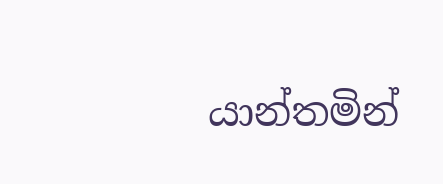යාන්තමින්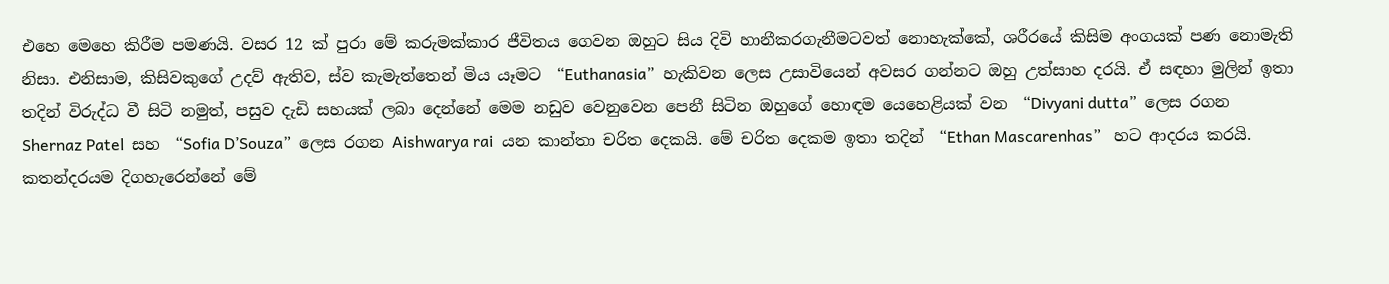එහෙ මෙහෙ කිරීම පමණයි. වසර 12 ක් පුරා මේ කරුමක්කාර ජීවිතය ගෙවන ඔහුට සිය දිවි හානීකරගැනීමටවත් නොහැක්කේ, ශරීරයේ කිසිම අංගයක් පණ නොමැති නිසා. එනිසාම, කිසිවකුගේ උදව් ඇතිව, ස්ව කැමැත්තෙන් මිය යෑමට  “Euthanasia”  හැකිවන ලෙස උසාවියෙන් අවසර ගන්නට ඔහු උත්සාහ දරයි. ඒ සඳහා මුලින් ඉතා තදින් විරුද්ධ වී සිටි නමුත්, පසුව දැඩි සහයක් ලබා දෙන්නේ මෙම නඩුව වෙනුවෙන පෙනී සිටින ඔහුගේ හොඳම යෙහෙළියක් වන  “Divyani dutta”  ලෙස රගන Shernaz Patel  සහ  “Sofia D’Souza”  ලෙස රගන Aishwarya rai  යන කාන්තා චරිත දෙකයි. මේ චරිත දෙකම ඉතා තදින්  “Ethan Mascarenhas”   හට ආදරය කරයි. කතන්දරයම දිගහැරෙන්නේ මේ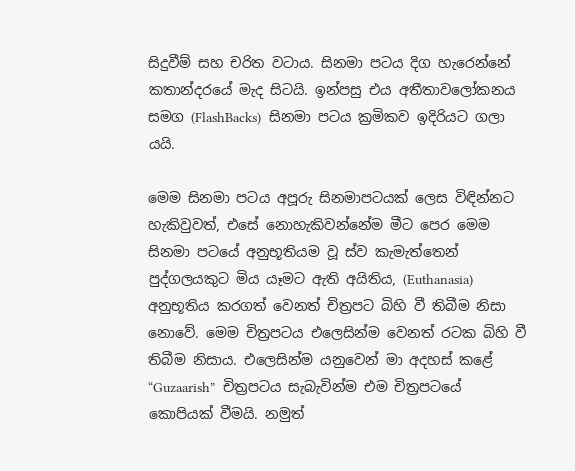සිදුවීම් සහ චරිත වටාය. සිනමා පටය දිග හැරෙන්නේ  කතාන්දරයේ මැද සිටයි. ඉන්පසු එය අතීතාවලෝකනය සමග (FlashBacks)  සිනමා පටය ක්‍රමිකව ඉදිරියට ගලා යයි.

මෙම සිනමා පටය අපූරු සිනමාපටයක් ලෙස විඳින්නට හැකිවුවත්, එසේ නොහැකිවන්නේම මීට පෙර මෙම සිනමා පටයේ අනුභූතියම වූ ස්ව කැමැත්තෙන් පුද්ගලයකුට මිය යෑමට ඇති අයිතිය, (Euthanasia)  අනුභූතිය කරගත් වෙනත් චිත්‍රපට බිහි වී තිබීම නිසා නොවේ. මෙම චිත්‍රපටය එලෙසින්ම වෙනත් රටක බිහි වී තිබීම නිසාය. එලෙසින්ම යනුවෙන් මා අදහස් කළේ “Guzaarish”  චිත්‍රපටය සැබැවින්ම එම චිත්‍රපටයේ කොපියක් වීමයි. නමුත්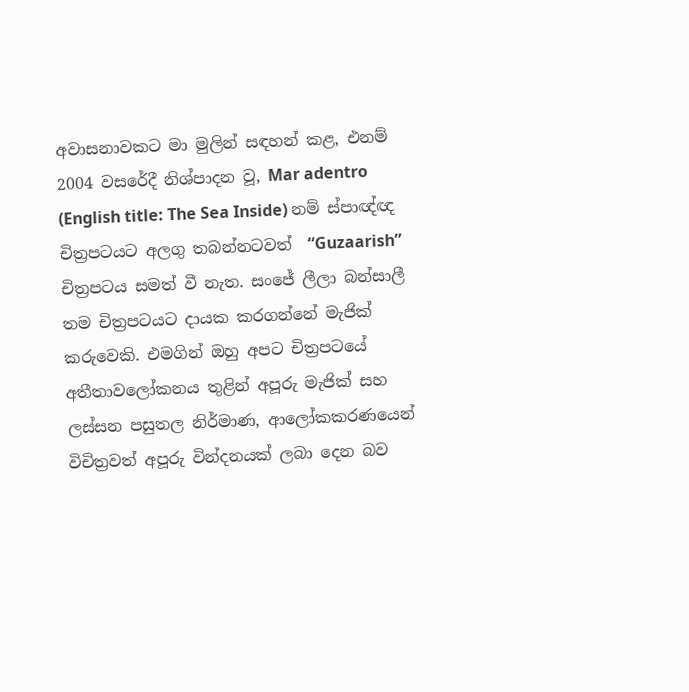අවාසනාවකට මා මුලින් සඳහන් කළ, එනම් 2004 වසරේදී නිශ්පාදන වූ, Mar adentro (English title: The Sea Inside) නම් ස්පාඥ්ඥ චිත්‍රපටයට අලගු තබන්නටවත්  “Guzaarish” චිත්‍රපටය සමත් වී නැත. සංජේ ලීලා බන්සාලී තම චිත්‍රපටයට දායක කරගන්නේ මැජික් කරුවෙකි. එමගින් ඔහු අපට චිත්‍රපටයේ අතීතාවලෝකනය තුළින් අපූරු මැජික් සහ ලස්සන පසුතල නිර්මාණ, ආලෝකකරණයෙන් විචිත්‍රවත් අපූරු වින්දනයක් ලබා දෙන බව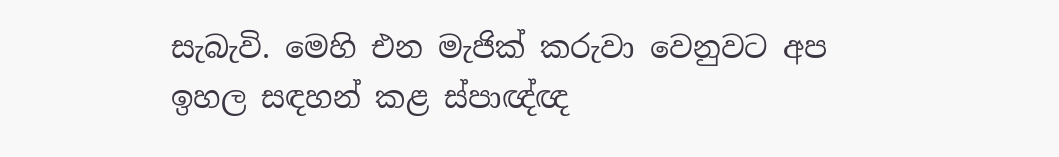සැබැවි. මෙහි එන මැජික් කරුවා වෙනුවට අප ඉහල සඳහන් කළ ස්පාඥ්ඥ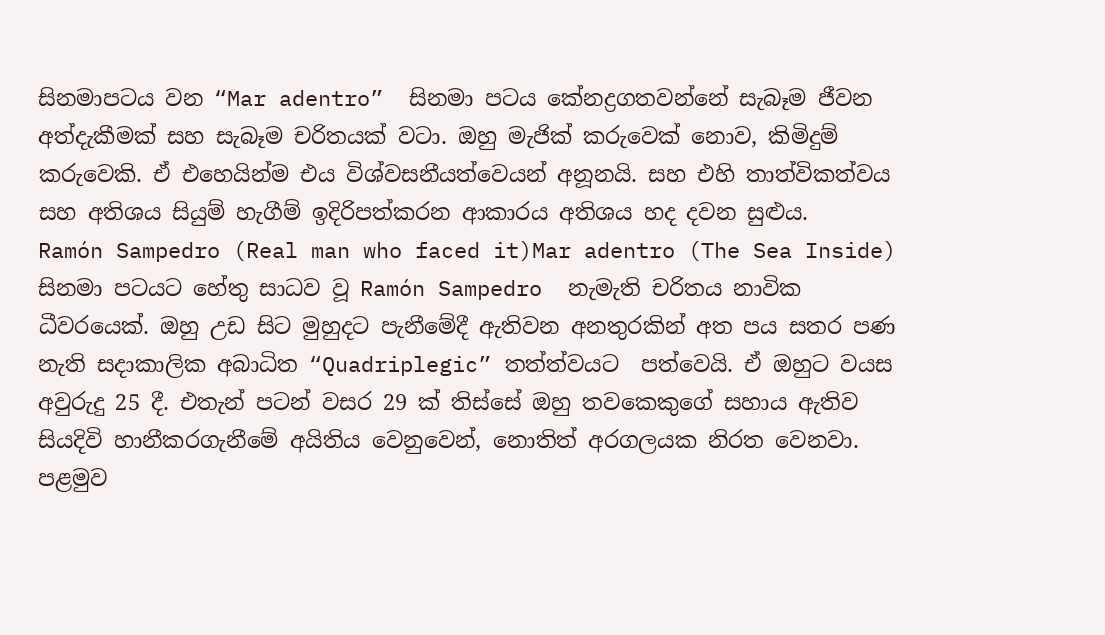සිනමාපටය වන “Mar adentro”  සිනමා පටය කේනද්‍රගතවන්නේ සැබෑම ජීවන අත්දැකීමක් සහ සැබෑම චරිතයක් වටා. ඔහු මැජික් කරුවෙක් නොව, කිමිදුම් කරුවෙකි. ඒ එහෙයින්ම එය විශ්වසනීයත්වෙයන් අනූනයි. සහ එහි තාත්විකත්වය සහ අතිශය සියුම් හැගීම් ඉදිරිපත්කරන ආකාරය අතිශය හද දවන සුළුය.
Ramón Sampedro (Real man who faced it)Mar adentro (The Sea Inside)  සිනමා පටයට හේතු සාධව වූ Ramón Sampedro  නැමැති චරිතය නාවික ධීවරයෙක්. ඔහු උඩ සිට මුහුදට පැනීමේදී ඇතිවන අනතුරකින් අත පය සතර පණ නැති සදාකාලික අබාධිත “Quadriplegic” තත්ත්වයට  පත්වෙයි. ඒ ඔහුට වයස අවුරුදු 25 දී. එතැන් පටන් වසර 29 ක් තිස්සේ ඔහු තවකෙකුගේ සහාය ඇතිව සියදිවි හානීකරගැනීමේ අයිතිය වෙනුවෙන්, නොතිත් අරගලයක නිරත වෙනවා. පළමුව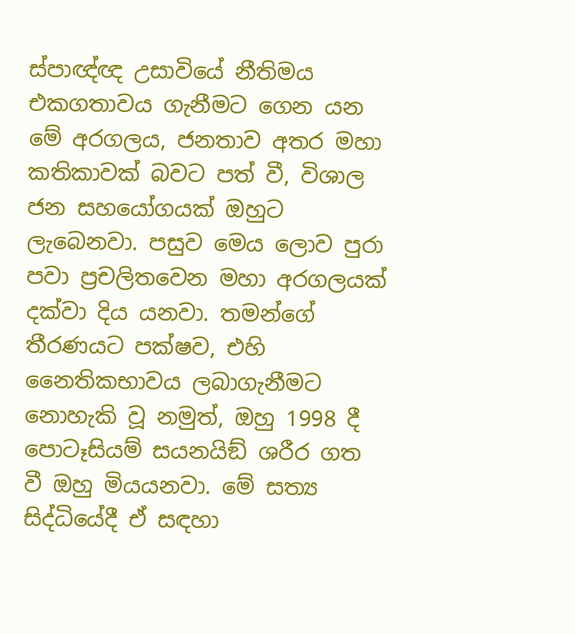ස්පාඥ්ඥ උසාවියේ නීතිමය එකගතාවය ගැනීමට ගෙන යන මේ අරගලය, ජනතාව අතර මහා කතිකාවක් බවට පත් වී, විශාල ජන සහයෝගයක් ඔහුට ලැබෙනවා. පසුව මෙය ලොව පුරා පවා ප්‍රචලිතවෙන මහා අරගලයක් දක්වා දිය යනවා. තමන්ගේ තීරණයට පක්ෂව, එහි නෛතිකභාවය ලබාගැනීමට නොහැකි වූ නමුත්, ඔහු 1998 දී පොටෑසියම් සයනයිඞ් ශරීර ගත වී ඔහු මියයනවා. මේ සත්‍ය සිද්ධියේදී ඒ සඳහා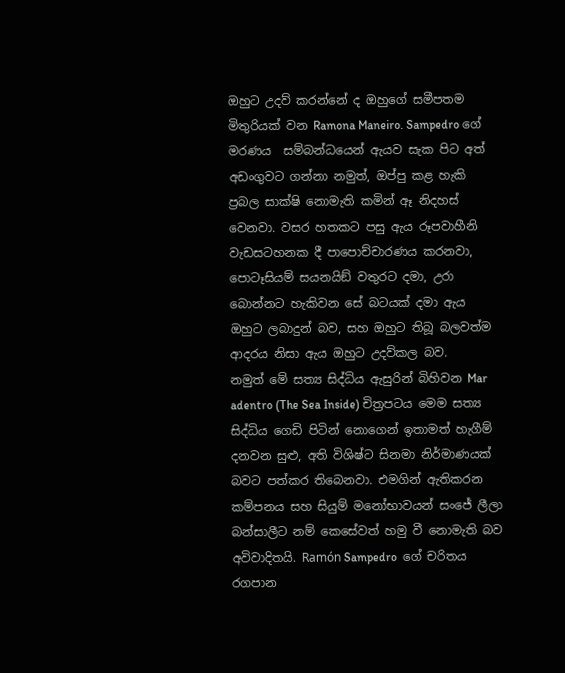ඔහුට උදව් කරන්නේ ද ඔහුගේ සමීපතම මිතුරියක් වන Ramona Maneiro. Sampedro ගේ මරණය  සම්බන්ධයෙන් ඇයව සැක පිට අත් අඩංගුවට ගන්නා නමුත්, ඔප්පු කළ හැකි ප්‍රබල සාක්ෂි නොමැති කමින් ඈ නිදහස් වෙනවා. වසර හතකට පසු ඇය රූපවාහීනි වැඩසටහනක දී පාපොච්චාරණය කරනවා, පොටෑසියම් සයනයිඞ් වතුරට දමා, උරා බොන්නට හැකිවන සේ බටයක් දමා ඇය ඔහුට ලබාදුන් බව, සහ ඔහුට තිබූ බලවත්ම ආදරය නිසා ඇය ඔහුට උදව්කල බව.
නමුත් මේ සත්‍ය සිද්ධිය ඇසුරින් බිහිවන Mar adentro (The Sea Inside) චිත්‍රපටය මෙම සත්‍ය සිද්ධිය ගෙඩි පිටින් නොගෙන් ඉතාමත් හැගීම් දනවන සුළු, අති විශිෂ්ට සිනමා නිර්මාණයක් බවට පත්කර තිබෙනවා. එමගින් ඇතිකරන කම්පනය සහ සියුම් මනෝභාවයන් සංජේ ලීලා බන්සාලීට නම් කෙසේවත් හමු වී නොමැති බව අවිවාදිතයි. Ramón Sampedro  ගේ චරිතය රගපාන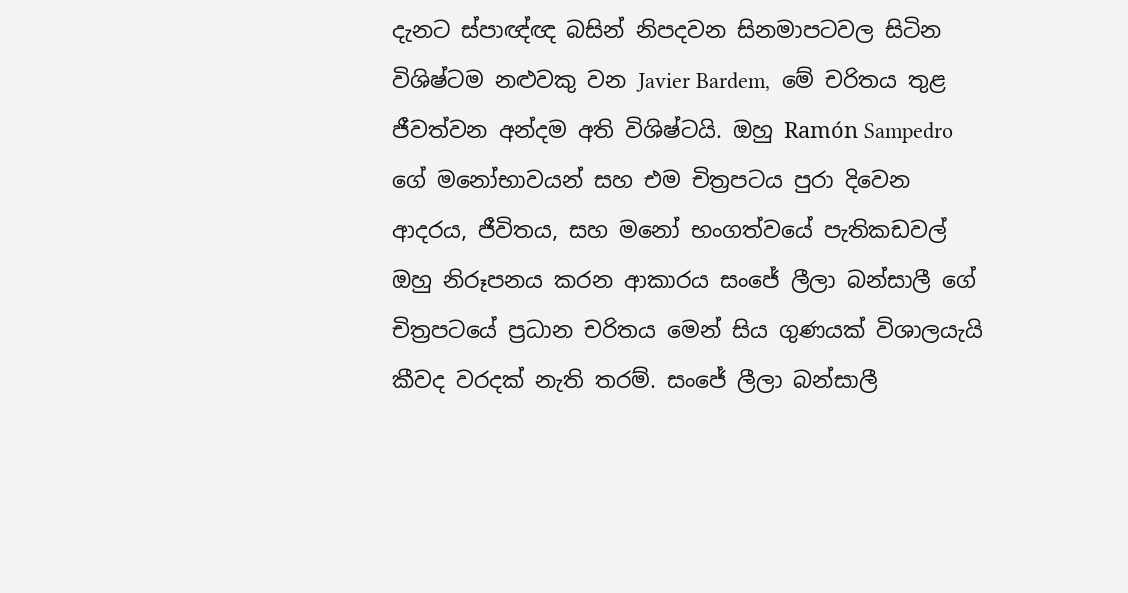දැනට ස්පාඥ්ඥ බසින් නිපදවන සිනමාපටවල සිටින විශිෂ්ටම නළුවකු වන Javier Bardem,  මේ චරිතය තුළ ජීවත්වන අන්දම අති විශිෂ්ටයි. ඔහු Ramón Sampedro ගේ මනෝභාවයන් සහ එම චිත්‍රපටය පුරා දිවෙන ආදරය, ජීවිතය, සහ මනෝ භංගත්වයේ පැතිකඩවල් ඔහු නිරූපනය කරන ආකාරය සංජේ ලීලා බන්සාලී ගේ චිත්‍රපටයේ ප්‍රධාන චරිතය මෙන් සිය ගුණයක් විශාලයැයි කීවද වරදක් නැති තරම්. සංජේ ලීලා බන්සාලී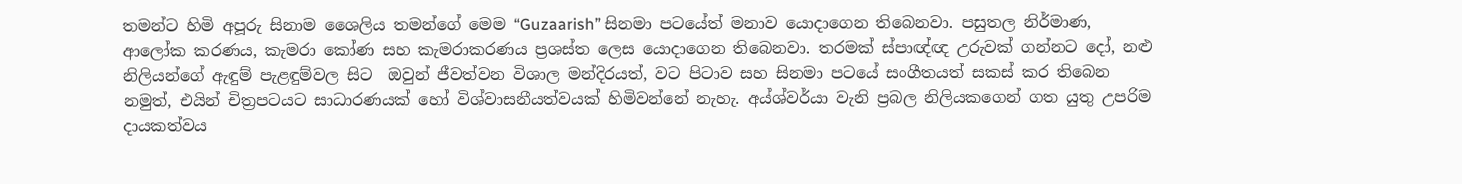තමන්ට හිමි අපූරු සිනාම ශෛලිය තමන්ගේ මෙම “Guzaarish” සිනමා පටයේත් මනාව යොදාගෙන තිබෙනවා. පසුතල නිර්මාණ, ආලෝක කරණය, කැමරා කෝණ සහ කැමරාකරණය ප්‍රශස්ත ලෙස යොදාගෙන තිබෙනවා. තරමක් ස්පාඥ්ඥ උරුවක් ගන්නට දෝ, නළු නිලියන්ගේ ඇඳුම් පැළඳුම්වල සිට  ඔවුන් ජීවත්වන විශාල මන්දිරයත්, වට පිටාව සහ සිනමා පටයේ සංගීතයත් සකස් කර තිබෙන නමුත්, එයින් චිත්‍රපටයට සාධාරණයක් හෝ විශ්වාසනීයත්වයක් හිමිවන්නේ නැහැ. අය්ශ්වර්යා වැනි ප්‍රබල නිලියකගෙන් ගත යුතු උපරිම දායකත්වය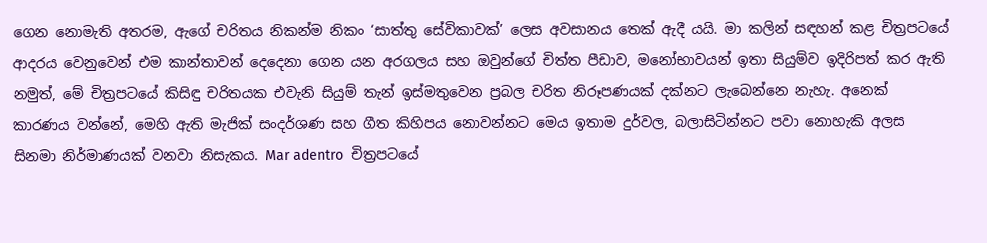ගෙන නොමැති අතරම, ඇගේ චරිතය නිකන්ම නිකං ‘සාත්තු සේවිකාවක්’ ලෙස අවසානය තෙක් ඇදී යයි. මා කලින් සඳහන් කළ චිත්‍රපටයේ ආදරය වෙනුවෙන් එම කාන්තාවන් දෙදෙනා ගෙන යන අරගලය සහ ඔවුන්ගේ චිත්ත පීඩාව, මනෝභාවයන් ඉතා සියුම්ව ඉදිරිපත් කර ඇති නමුත්, මේ චිත්‍රපටයේ කිසිඳු චරිතයක එවැනි සියුම් තැන් ඉස්මතුවෙන ප්‍රබල චරිත නිරූපණයක් දක්නට ලැබෙන්නෙ නැහැ. අනෙක් කාරණය වන්නේ, මෙහි ඇති මැජික් සංදර්ශණ සහ ගීත කිහිපය නොවන්නට මෙය ඉතාම දුර්වල, බලාසිටින්නට පවා නොහැකි අලස සිනමා නිර්මාණයක් වනවා නිසැකය. Mar adentro  චිත්‍රපටයේ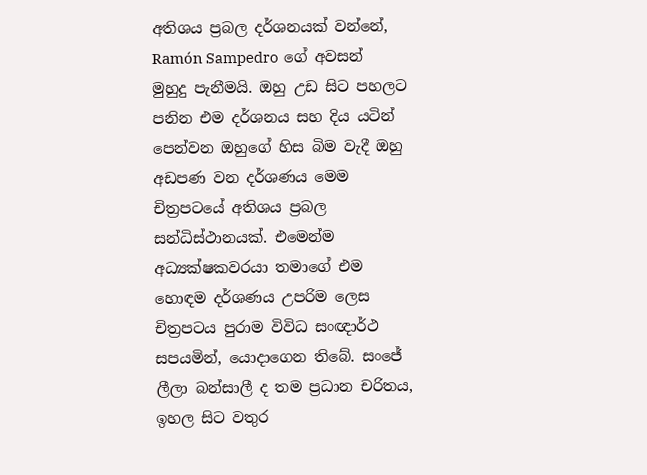අතිශය ප්‍රබල දර්ශනයක් වන්නේ, Ramón Sampedro  ගේ අවසන් මුහුදු පැනීමයි. ඔහු උඩ සිට පහලට පනින එම දර්ශනය සහ දිය යටින් පෙන්වන ඔහුගේ හිස බිම වැදී ඔහු අඩපණ වන දර්ශණය මෙම චිත්‍රපටයේ අතිශය ප්‍රබල සන්ධිස්ථානයක්. එමෙන්ම අධ්‍යක්ෂකවරයා තමාගේ එම හොඳම දර්ශණය උපරිම ලෙස චිත්‍රපටය පුරාම විවිධ සංඥාර්ථ සපයමින්, යොදාගෙන තිබේ. සංජේ ලීලා බන්සාලී ද තම ප්‍රධාන චරිතය, ඉහල සිට වතුර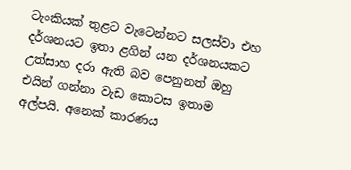ටැංකියක් තුළට වැටෙන්නට සලස්වා එහ දර්ශනයට ඉතා ළගින් යන දර්ශනයකට උත්සාහ දරා ඇති බව පෙනුනත් ඔහු එයින් ගන්නා වැඩ කොටස ඉතාම අල්පයි. අනෙක් කාරණය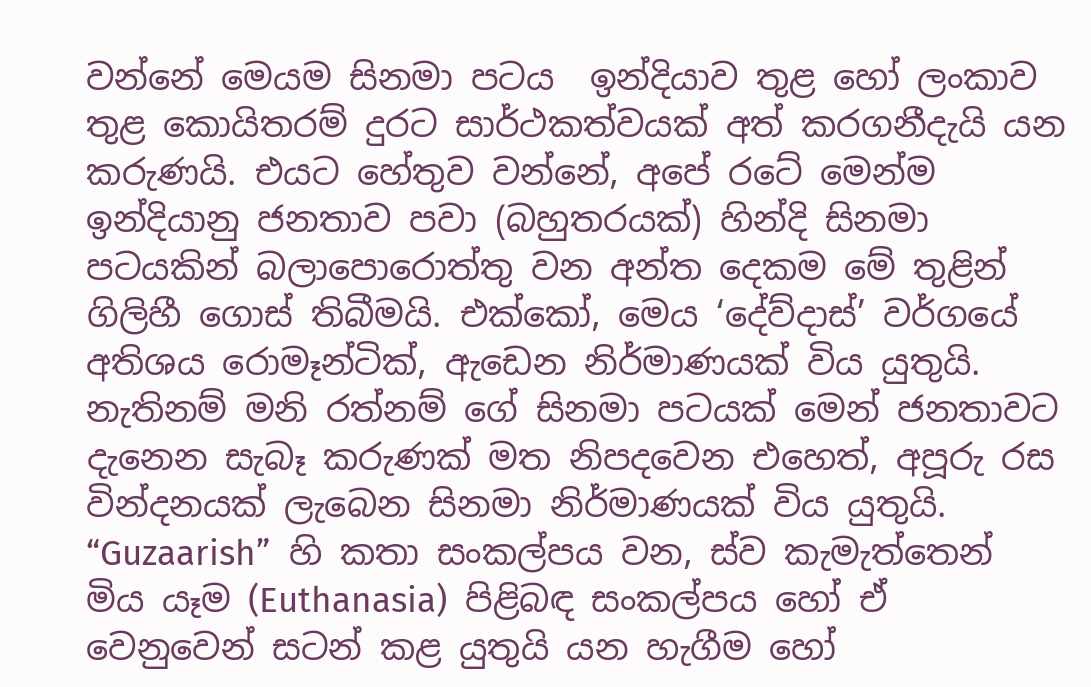වන්නේ මෙයම සිනමා පටය  ඉන්දියාව තුළ හෝ ලංකාව තුළ කොයිතරම් දුරට සාර්ථකත්වයක් අත් කරගනීදැයි යන කරුණයි. එයට හේතුව වන්නේ, අපේ රටේ මෙන්ම ඉන්දියානු ජනතාව පවා (බහුතරයක්) හින්දි සිනමා පටයකින් බලාපොරොත්තු වන අන්ත දෙකම මේ තුළින් ගිලිහී ගොස් තිබීමයි. එක්කෝ, මෙය ‘දේව්දාස්’ වර්ගයේ අතිශය රොමෑන්ටික්, ඇඩෙන නිර්මාණයක් විය යුතුයි. නැතිනම් මනි රත්නම් ගේ සිනමා පටයක් මෙන් ජනතාවට දැනෙන සැබෑ කරුණක් මත නිපදවෙන එහෙත්, අපූරු රස වින්දනයක් ලැබෙන සිනමා නිර්මාණයක් විය යුතුයි. “Guzaarish”  හි කතා සංකල්පය වන, ස්ව කැමැත්තෙන් මිය යෑම (Euthanasia)  පිළිබඳ සංකල්පය හෝ ඒ වෙනුවෙන් සටන් කළ යුතුයි යන හැගීම හෝ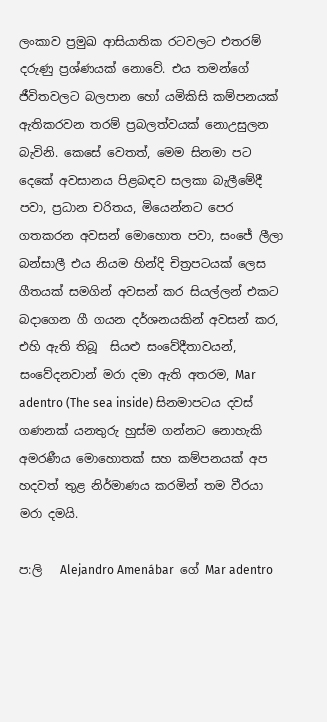ලංකාව ප්‍රමුඛ ආසියාතික රටවලට එතරම් දරුණු ප්‍රශ්ණයක් නොවේ. එය තමන්ගේ ජීවිතවලට බලපාන හෝ යමිකිසි කම්පනයක් ඇතිකරවන තරම් ප්‍රබලත්වයක් නොඋසුලන බැවිනි. කෙසේ වෙතත්, මෙම සිනමා පට දෙකේ අවසානය පිළබඳව සලකා බැලීමේදී පවා, ප්‍රධාන චරිතය, මියෙන්නට පෙර ගතකරන අවසන් මොහොත පවා, සංජේ ලීලා බන්සාලී එය නියම හින්දි චිත්‍රපටයක් ලෙස ගීතයක් සමගින් අවසන් කර සියල්ලන් එකට බදාගෙන ගී ගයන දර්ශනයකින් අවසන් කර, එහි ඇති තිබූ  සියළු සංවේදීතාවයන්, සංවේදනවාන් මරා දමා ඇති අතරම, Mar adentro (The sea inside) සිනමාපටය දවස් ගණනක් යනතුරු හුස්ම ගන්නට නොහැකි අමරණීය මොහොතක් සහ කම්පනයක් අප හදවත් තුළ නිර්මාණය කරමින් තම වීරයා මරා දමයි.

ප:ලි   Alejandro Amenábar  ගේ Mar adentro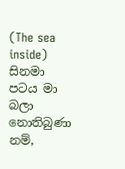(The sea inside) සිනමා පටය මා බලා නොතිබුණා නම්,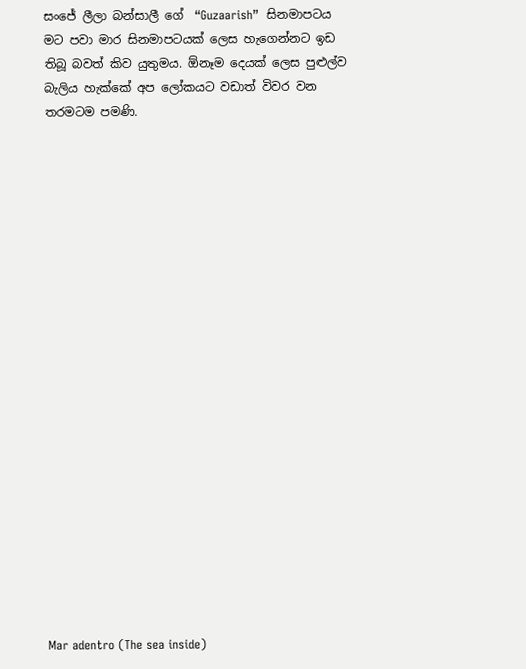සංජේ ලීලා බන්සාලී ගේ  “Guzaarish”  සිනමාපටය මට පවා මාර සිනමාපටයක් ලෙස හැගෙන්නට ඉඩ තිබූ බවත් කිව යුතුමය. ඕනෑම දෙයක් ලෙස පුළුල්ව බැලිය හැක්කේ අප ලෝකයට වඩාත් විවර වන තරමටම පමණි.





















Mar adentro (The sea inside)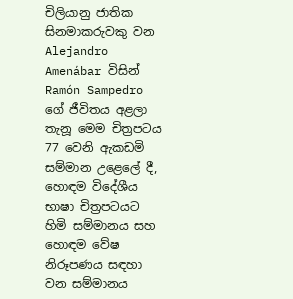චිලියානු ජාතික සිනමාකරුවකු වන Alejandro Amenábar විසින් Ramón Sampedro  ගේ ජීවිතය අළලා තැනූ මෙම චිත්‍රපටය 77 වෙනි ඇකඩමි සම්මාන උළෙලේ දී, හොඳම විදේශීය භාෂා චිත්‍රපටයට හිමි සම්මානය සහ හොඳම වේෂ නිරූපණය සඳහා වන සම්මානය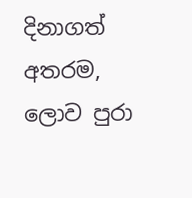දිනාගත් අතරම, ලොව පුරා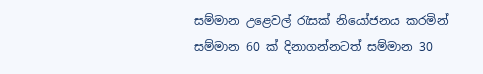සම්මාන උළෙවල් රැසක් නියෝජනය කරමින් සම්මාන 60 ක් දිනාගන්නටත් සම්මාන 30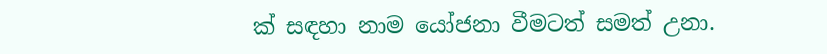ක් සඳහා නාම යෝජනා වීමටත් සමත් උනා.